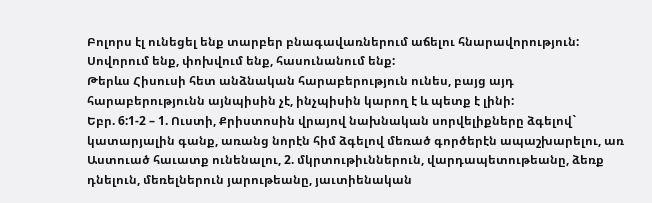Բոլորս էլ ունեցել ենք տարբեր բնագավառներում աճելու հնարավորություն:
Սովորում ենք, փոխվում ենք, հասունանում ենք:
Թերևս Հիսուսի հետ անձնական հարաբերություն ունես, բայց այդ հարաբերությունն այնպիսին չէ, ինչպիսին կարող է և պետք է լինի:
Եբր. 6:1-2 – 1. Ուստի, Քրիստոսին վրայով նախնական սորվելիքները ձգելով` կատարյալին գանք, առանց նորէն հիմ ձգելով մեռած գործերէն ապաշխարելու, առ Աստուած հաւատք ունենալու, 2. մկրտութիւններուն, վարդապետութեանը, ձեռք դնելուն, մեռելներուն յարութեանը, յաւտիենական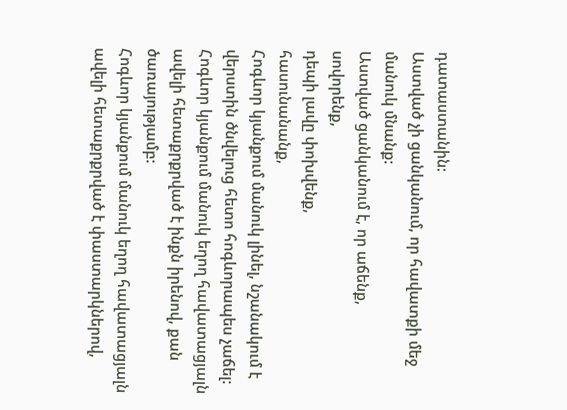դատաստանին:
Աստված չի ցանկանում, որ հավատքի մեջ մանուկ մնանք:
Աստված ցանկանում է, որ աճենք,
սովորենք,
դեպի լավը փոխվենք,
հասունանանք,
Հոգևոր կյանքում մանուկ լինել, նշանակում է վերստին ծնվելուց հետո հոգևորապես չաճել:
Հոգևոր կյանքում մանուկ եղող հավատացյալն ավելի հետաքրքրված է ինքն իրենով, քան ծառայությամբ:
Հոգևոր կյանքում մանուկ եղող հավատացյալն ավելի հետաքրքրված է փաստարկներով,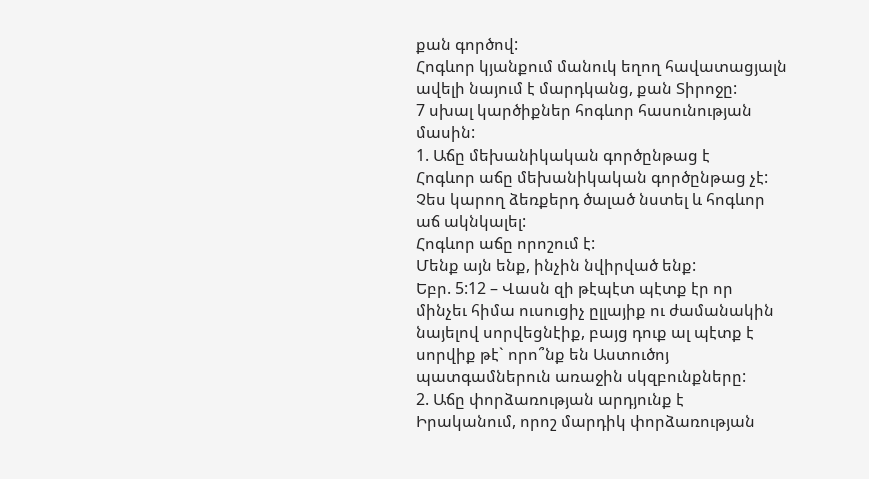քան գործով:
Հոգևոր կյանքում մանուկ եղող հավատացյալն ավելի նայում է մարդկանց, քան Տիրոջը:
7 սխալ կարծիքներ հոգևոր հասունության մասին:
1. Աճը մեխանիկական գործընթաց է
Հոգևոր աճը մեխանիկական գործընթաց չէ:
Չես կարող ձեռքերդ ծալած նստել և հոգևոր աճ ակնկալել:
Հոգևոր աճը որոշում է:
Մենք այն ենք, ինչին նվիրված ենք:
Եբր. 5:12 – Վասն զի թէպէտ պէտք էր որ մինչեւ հիմա ուսուցիչ ըլլայիք ու ժամանակին նայելով սորվեցնէիք, բայց դուք ալ պէտք է սորվիք թէ` որո՞նք են Աստուծոյ պատգամներուն առաջին սկզբունքները:
2. Աճը փորձառության արդյունք է
Իրականում, որոշ մարդիկ փորձառության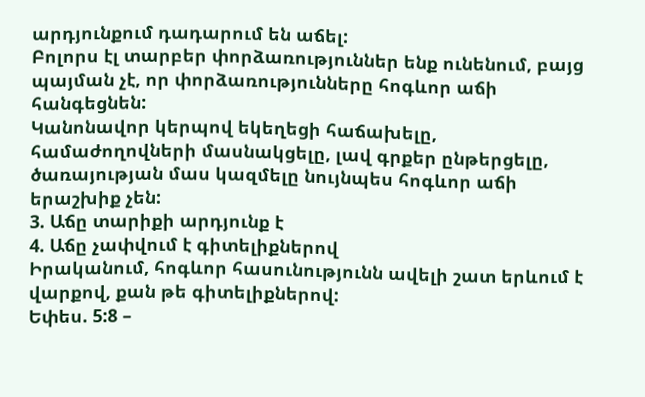արդյունքում դադարում են աճել:
Բոլորս էլ տարբեր փորձառություններ ենք ունենում, բայց պայման չէ, որ փորձառությունները հոգևոր աճի հանգեցնեն:
Կանոնավոր կերպով եկեղեցի հաճախելը, համաժողովների մասնակցելը, լավ գրքեր ընթերցելը, ծառայության մաս կազմելը նույնպես հոգևոր աճի երաշխիք չեն:
3. Աճը տարիքի արդյունք է
4. Աճը չափվում է գիտելիքներով
Իրականում, հոգևոր հասունությունն ավելի շատ երևում է վարքով, քան թե գիտելիքներով:
Եփես. 5:8 –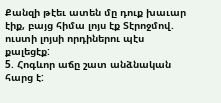Քանզի թէեւ ատեն մը դուք խաւար էիք, բայց հիմա լոյս էք Տէրոջմով. ուստի լոյսի որդիներու պէս քալեցէք:
5. Հոգևոր աճը շատ անձնական հարց է: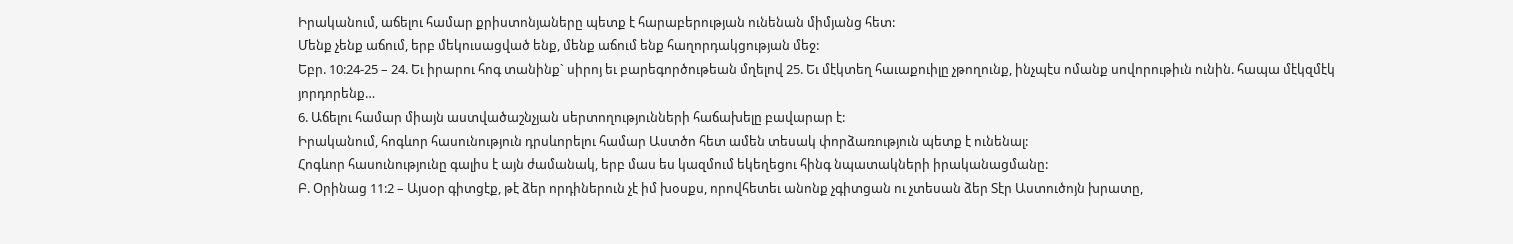Իրականում, աճելու համար քրիստոնյաները պետք է հարաբերության ունենան միմյանց հետ:
Մենք չենք աճում, երբ մեկուսացված ենք, մենք աճում ենք հաղորդակցության մեջ:
Եբր. 10:24-25 – 24. Եւ իրարու հոգ տանինք` սիրոյ եւ բարեգործութեան մղելով 25. Եւ մէկտեղ հաւաքուիլը չթողունք, ինչպէս ոմանք սովորութիւն ունին. հապա մէկզմէկ յորդորենք…
6. Աճելու համար միայն աստվածաշնչյան սերտողությունների հաճախելը բավարար է:
Իրականում, հոգևոր հասունություն դրսևորելու համար Աստծո հետ ամեն տեսակ փորձառություն պետք է ունենալ:
Հոգևոր հասունությունը գալիս է այն ժամանակ, երբ մաս ես կազմում եկեղեցու հինգ նպատակների իրականացմանը:
Բ. Օրինաց 11:2 – Այսօր գիտցէք, թէ ձեր որդիներուն չէ իմ խօսքս, որովհետեւ անոնք չգիտցան ու չտեսան ձեր Տէր Աստուծոյն խրատը,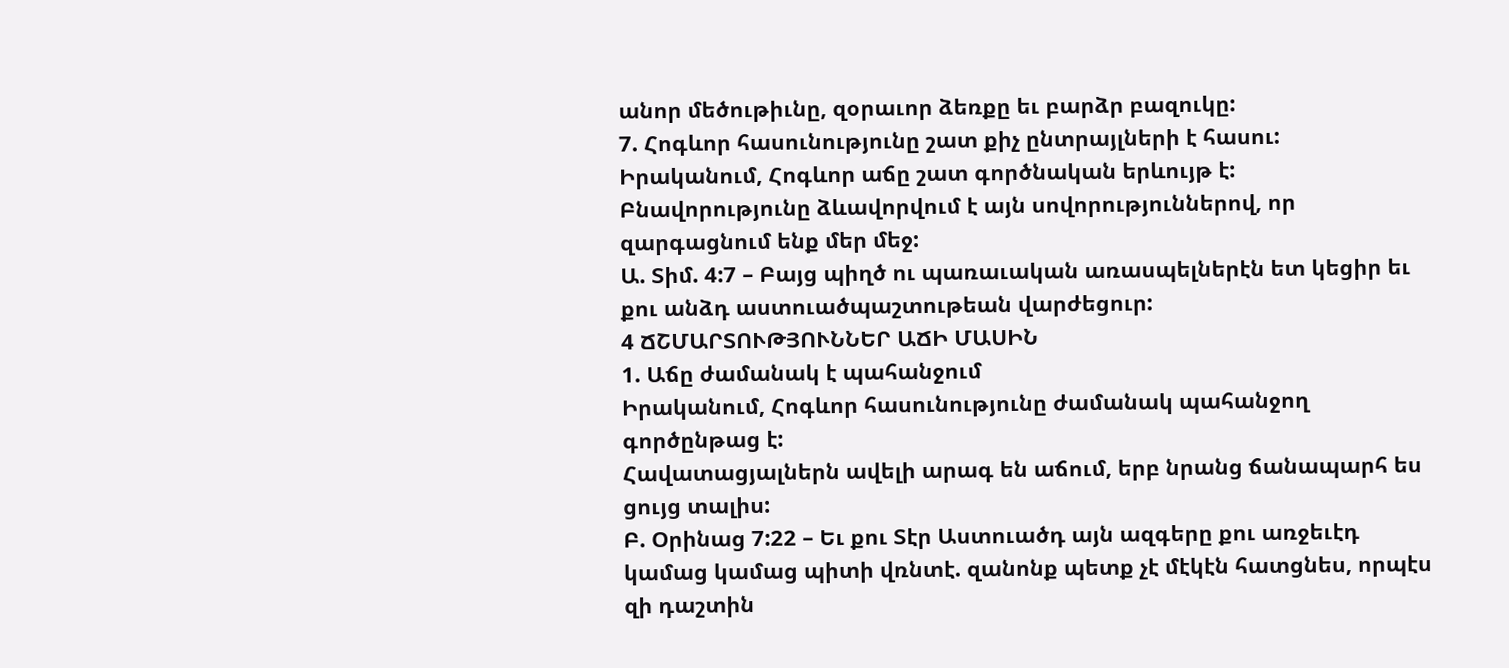անոր մեծութիւնը, զօրաւոր ձեռքը եւ բարձր բազուկը:
7. Հոգևոր հասունությունը շատ քիչ ընտրայլների է հասու:
Իրականում, Հոգևոր աճը շատ գործնական երևույթ է:
Բնավորությունը ձևավորվում է այն սովորություններով, որ զարգացնում ենք մեր մեջ:
Ա. Տիմ. 4:7 – Բայց պիղծ ու պառաւական առասպելներէն ետ կեցիր եւ քու անձդ աստուածպաշտութեան վարժեցուր:
4 ՃՇՄԱՐՏՈՒԹՅՈՒՆՆԵՐ ԱՃԻ ՄԱՍԻՆ
1. Աճը ժամանակ է պահանջում
Իրականում, Հոգևոր հասունությունը ժամանակ պահանջող գործընթաց է:
Հավատացյալներն ավելի արագ են աճում, երբ նրանց ճանապարհ ես ցույց տալիս:
Բ. Օրինաց 7:22 – Եւ քու Տէր Աստուածդ այն ազգերը քու առջեւէդ կամաց կամաց պիտի վռնտէ. զանոնք պետք չէ մէկէն հատցնես, որպէս զի դաշտին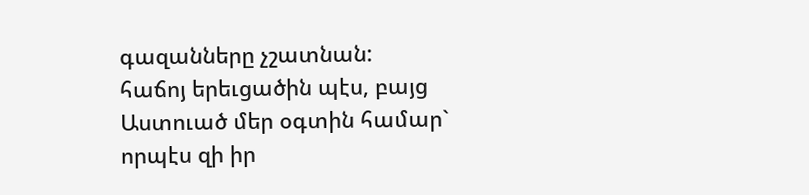գազանները չշատնան:
հաճոյ երեւցածին պէս, բայց Աստուած մեր օգտին համար` որպէս զի իր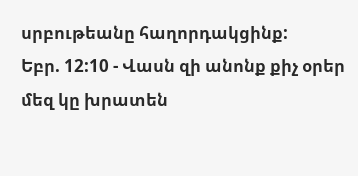սրբութեանը հաղորդակցինք:
Եբր. 12:10 - Վասն զի անոնք քիչ օրեր մեզ կը խրատեն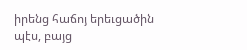իրենց հաճոյ երեւցածին պէս, բայց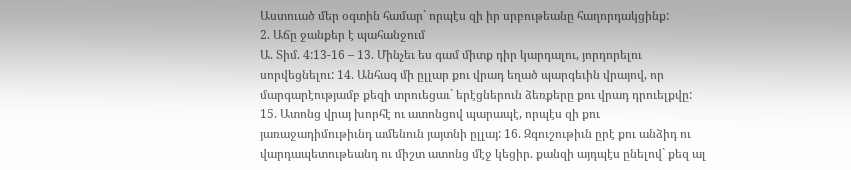Աստուած մեր օգտին համար` որպէս զի իր սրբութեանը հաղորդակցինք:
2. Աճը ջանքեր է պահանջում
Ա. Տիմ. 4:13-16 – 13. Մինչեւ ես գամ միտք դիր կարդալու, յորդորելու սորվեցնելու: 14. Անհագ մի ըլլար քու վրադ եղած պարգեւին վրայով, որ մարգարէությամբ քեզի տրուեցաւ` երէցներուն ձեռքերը քու վրադ դրուելքվը: 15. Ատոնց վրայ խորհէ ու ատոնցով պարապէ, որպէս զի քու յառաջադիմութիւնդ ամենուն յայտնի ըլլայ: 16. Զգուշութիւն ըրէ քու անձիդ ու վարդապետութեանդ ու միշտ ատոնց մէջ կեցիր. քանզի այդպէս ընելով` քեզ ալ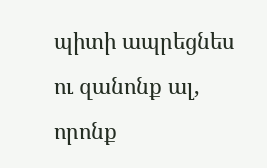պիտի ապրեցնես ու զանոնք ալ, որոնք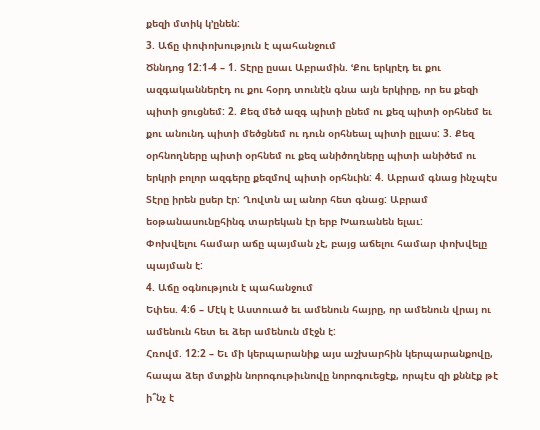քեզի մտիկ կ’ընեն:
3. Աճը փոփոխություն է պահանջում
Ծննդոց 12:1-4 – 1. Տէրը ըսաւ Աբրամին. ՙՔու երկրէդ եւ քու ազգականներէդ ու քու հօրդ տունէն գնա այն երկիրը, որ ես քեզի պիտի ցուցնեմ: 2. Քեզ մեծ ազգ պիտի ընեմ ու քեզ պիտի օրհնեմ եւ քու անունդ պիտի մեծցնեմ ու դուն օրհնեալ պիտի ըլլաս: 3. Քեզ օրհնողները պիտի օրհնեմ ու քեզ անիծողները պիտի անիծեմ ու երկրի բոլոր ազգերը քեզմով պիտի օրհնւին: 4. Աբրամ գնաց ինչպէս Տէրը իրեն ըսեր էր: Ղովտն ալ անոր հետ գնաց: Աբրամ եօթանասունըհինգ տարեկան էր երբ Խառանեն ելաւ:
Փոխվելու համար աճը պայման չէ, բայց աճելու համար փոխվելը պայման է:
4. Աճը օգնություն է պահանջում
Եփես. 4:6 – Մէկ է Աստուած եւ ամենուն հայրը, որ ամենուն վրայ ու ամենուն հետ եւ ձեր ամենուն մէջն է:
Հռովմ. 12:2 – Եւ մի կերպարանիք այս աշխարհին կերպարանքովը, հապա ձեր մտքին նորոգութիւնովը նորոգուեցէք, որպէս զի քննէք թէ ի՞նչ է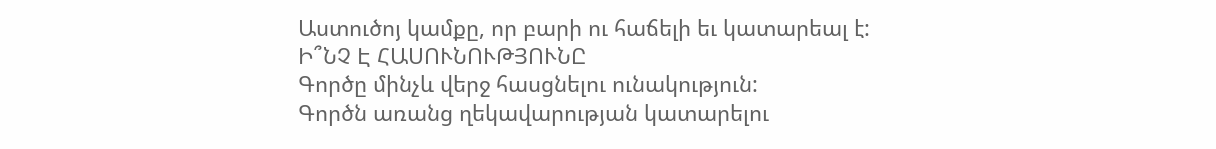Աստուծոյ կամքը, որ բարի ու հաճելի եւ կատարեալ է:
Ի՞ՆՉ Է ՀԱՍՈՒՆՈՒԹՅՈՒՆԸ
Գործը մինչև վերջ հասցնելու ունակություն:
Գործն առանց ղեկավարության կատարելու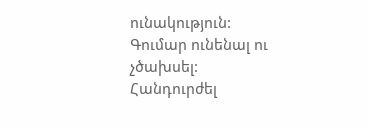ունակություն:
Գումար ունենալ ու չծախսել:
Հանդուրժել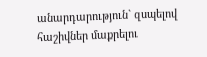անարդարություն` զսպելով հաշիվներ մաքրելու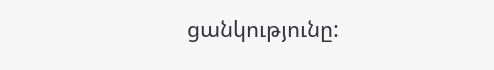ցանկությունը: